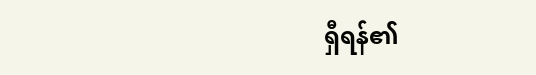ရှီရန်၏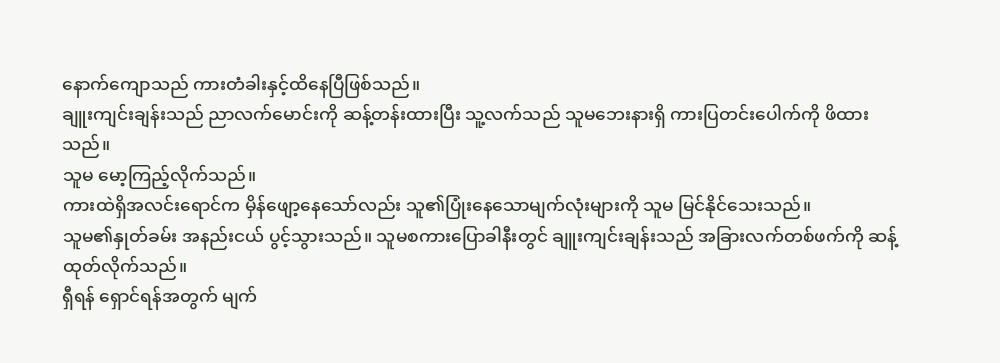နောက်ကျောသည် ကားတံခါးနှင့်ထိနေပြီဖြစ်သည်။
ချူးကျင်းချန်းသည် ညာလက်မောင်းကို ဆန့်တန်းထားပြီး သူ့လက်သည် သူမဘေးနားရှိ ကားပြတင်းပေါက်ကို ဖိထားသည်။
သူမ မော့ကြည့်လိုက်သည်။
ကားထဲရှိအလင်းရောင်က မှိန်ဖျော့နေသော်လည်း သူ၏ပြုံးနေသောမျက်လုံးများကို သူမ မြင်နိုင်သေးသည်။
သူမ၏နှုတ်ခမ်း အနည်းငယ် ပွင့်သွားသည်။ သူမစကားပြောခါနီးတွင် ချူးကျင်းချန်းသည် အခြားလက်တစ်ဖက်ကို ဆန့်ထုတ်လိုက်သည်။
ရှီရန် ရှောင်ရန်အတွက် မျက်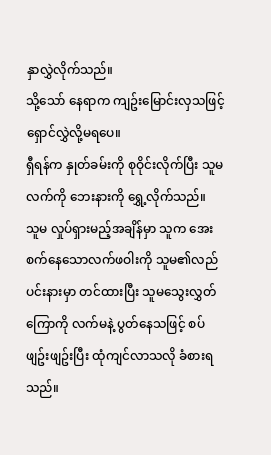နှာလွှဲလိုက်သည်။
သို့သော် နေရာက ကျဥ်းမြောင်းလှသဖြင့် ရှောင်လွှဲလို့မရပေ။
ရှီရန်က နှုတ်ခမ်းကို စုဝိုင်းလိုက်ပြီး သူမ လက်ကို ဘေးနားကို ရွှေ့လိုက်သည်။
သူမ လှုပ်ရှားမည့်အချိန်မှာ သူက အေးစက်နေသောလက်ဖဝါးကို သူမ၏လည်ပင်းနားမှာ တင်ထားပြီး သူမသွေးလွှတ်ကြောကို လက်မနဲ့ ပွတ်နေသဖြင့် စပ်ဖျဥ်းဖျဥ်းပြီး ထုံကျင်လာသလို ခံစားရသည်။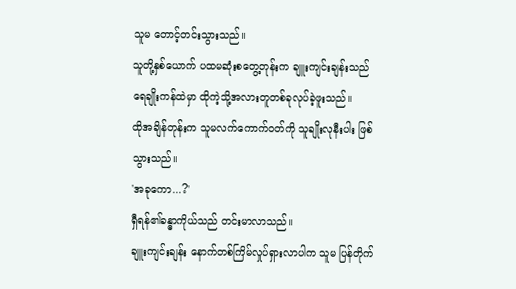သူမ တောင့်တင်းသွားသည်။
သူတို့နှစ်ယောက် ပထမဆုံးစတွေ့တုန်းက ချူးကျင်းချန်းသည် ရေချိုးကန်ထဲမှာ ထိုကဲ့သို့အလားတူတစ်ခုလုပ်ခဲ့ဖူးသည်။
ထိုအချိန်တုန်းက သူမလက်ကောက်ဝတ်ကို သူချိုးလုနီးပါး ဖြစ်သွားသည်။
'အခုကော...?'
ရှီရန်၏ခန္ဓာကိုယ်သည် တင်းမာလာသည်။
ချူးကျင်းချန်း နောက်တစ်ကြိမ်လှုပ်ရှားလာပါက သူမ ပြန်တိုက်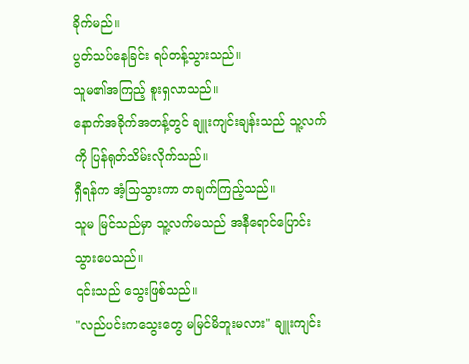ခိုက်မည်။
ပွတ်သပ်နေခြင်း ရပ်တန့်သွားသည်။
သူမ၏အကြည့် စူးရှလာသည်။
နောက်အခိုက်အတန့်တွင် ချူးကျင်းချန်းသည် သူ့လက်ကို ပြန်ရုတ်သိမ်းလိုက်သည်။
ရှီရန်က အံ့သြသွားကာ တချက်ကြည့်သည်။
သူမ မြင်သည်မှာ သူ့လက်မသည် အနီရောင်ပြောင်းသွားပေသည်။
၎င်းသည် သွေးဖြစ်သည်။
"လည်ပင်းကသွေးတွေ မမြင်မိဘူးမလား" ချူးကျင်း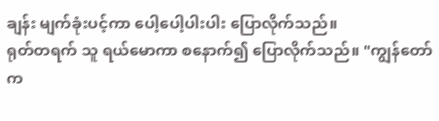ချန်း မျက်ခုံးပင့်ကာ ပေါ့ပေါ့ပါးပါး ပြောလိုက်သည်။
ရုတ်တရက် သူ ရယ်မောကာ စနောက်၍ ပြောလိုက်သည်။ "ကျွန်တော်က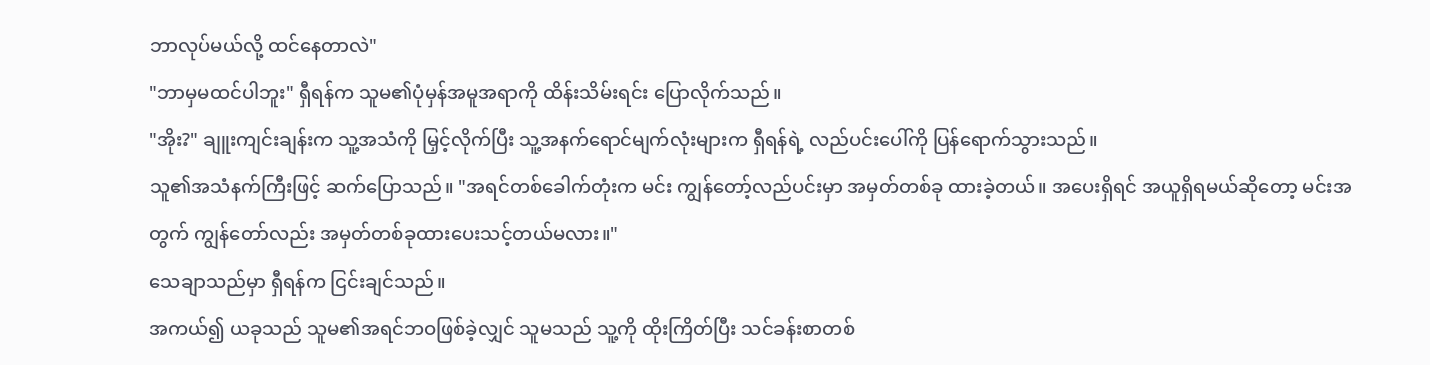ဘာလုပ်မယ်လို့ ထင်နေတာလဲ"
"ဘာမှမထင်ပါဘူး" ရှီရန်က သူမ၏ပုံမှန်အမူအရာကို ထိန်းသိမ်းရင်း ပြောလိုက်သည်။
"အိုး?" ချူးကျင်းချန်းက သူ့အသံကို မြှင့်လိုက်ပြီး သူ့အနက်ရောင်မျက်လုံးများက ရှီရန်ရဲ့ လည်ပင်းပေါ်ကို ပြန်ရောက်သွားသည်။
သူ၏အသံနက်ကြီးဖြင့် ဆက်ပြောသည်။ "အရင်တစ်ခေါက်တုံးက မင်း ကျွန်တော့်လည်ပင်းမှာ အမှတ်တစ်ခု ထားခဲ့တယ်။ အပေးရှိရင် အယူရှိရမယ်ဆိုတော့ မင်းအတွက် ကျွန်တော်လည်း အမှတ်တစ်ခုထားပေးသင့်တယ်မလား။"
သေချာသည်မှာ ရှီရန်က ငြင်းချင်သည်။
အကယ်၍ ယခုသည် သူမ၏အရင်ဘဝဖြစ်ခဲ့လျှင် သူမသည် သူ့ကို ထိုးကြိတ်ပြီး သင်ခန်းစာတစ်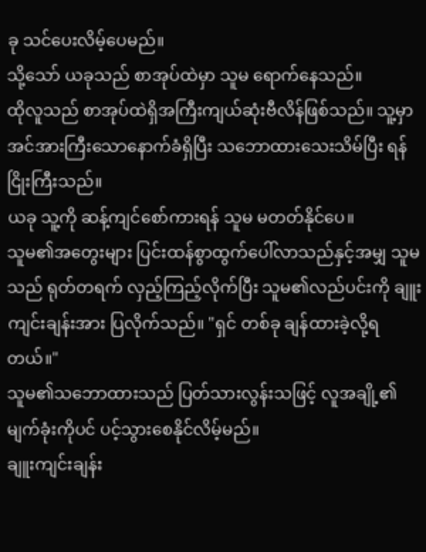ခု သင်ပေးလိမ့်ပေမည်။
သို့သော် ယခုသည် စာအုပ်ထဲမှာ သူမ ရောက်နေသည်။
ထိုလူသည် စာအုပ်ထဲရှိအကြီးကျယ်ဆုံးဗီလိန်ဖြစ်သည်။ သူ့မှာ အင်အားကြီးသောနောက်ခံရှိပြီး သဘောထားသေးသိမ်ပြီး ရန်ငြိုးကြီးသည်။
ယခု သူ့ကို ဆန့်ကျင်စော်ကားရန် သူမ မတတ်နိုင်ပေ။
သူမ၏အတွေးများ ပြင်းထန်စွာထွက်ပေါ်လာသည်နှင့်အမျှ သူမသည် ရုတ်တရက် လှည့်ကြည့်လိုက်ပြီး သူမ၏လည်ပင်းကို ချူးကျင်းချန်းအား ပြလိုက်သည်။ "ရှင် တစ်ခု ချန်ထားခဲ့လို့ရတယ်။"
သူမ၏သဘောထားသည် ပြတ်သားလွန်းသဖြင့် လူအချို့၏မျက်ခုံးကိုပင် ပင့်သွားစေနိုင်လိမ့်မည်။
ချူးကျင်းချန်း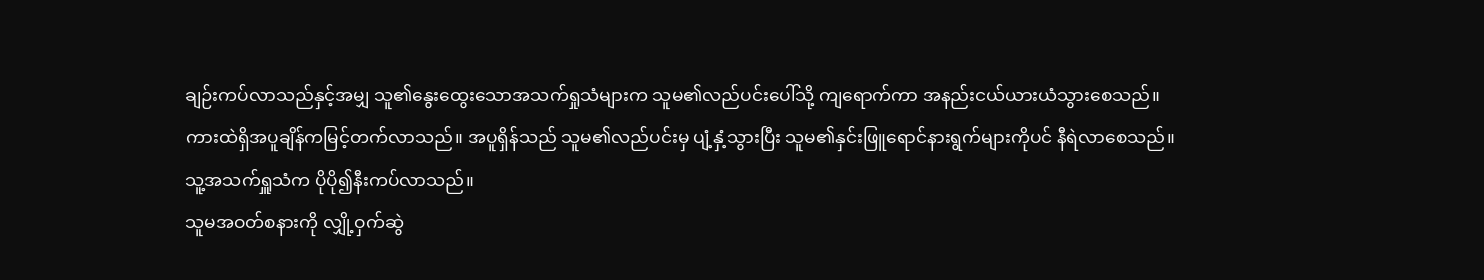ချဉ်းကပ်လာသည်နှင့်အမျှ သူ၏နွေးထွေးသောအသက်ရှုသံများက သူမ၏လည်ပင်းပေါ်သို့ ကျရောက်ကာ အနည်းငယ်ယားယံသွားစေသည်။
ကားထဲရှိအပူချိန်ကမြင့်တက်လာသည်။ အပူရှိန်သည် သူမ၏လည်ပင်းမှ ပျံ့နှံ့သွားပြီး သူမ၏နှင်းဖြူရောင်နားရွက်များကိုပင် နီရဲလာစေသည်။
သူ့အသက်ရှူသံက ပိုပို၍နီးကပ်လာသည်။
သူမအဝတ်စနားကို လျှို့ဝှက်ဆွဲ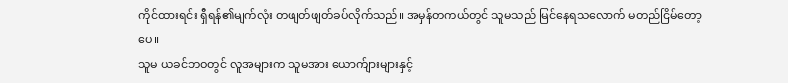ကိုင်ထားရင်း ရှီရန်၏မျက်လုံး တဖျတ်ဖျတ်ခပ်လိုက်သည်။ အမှန်တကယ်တွင် သူမသည် မြင်နေရသလောက် မတည်ငြိမ်တော့ပေ။
သူမ ယခင်ဘဝတွင် လူအများက သူမအား ယောက်ျားများနှင့်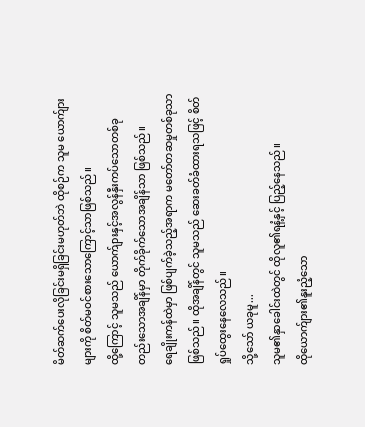မိတ်ဆက်ပေးလိုခြင်းမရှိခြင်းမဟုတ်ဘဲ ထိုစဉ်က သူမ ယောက်ျားများကို စိတ်မဝင်စားသောကြောင့်သာဖြစ်သည်။
ထို့ကြောင့် သူမသည် ယောက်ျားနှင့်အလွန်နှီးကပ်သောတစ်ခုတည်းသောအချိန်မှာ တိုက်ခိုက်သောအချိန်သာ ဖြစ်သည်။
ရေချိုးကန်ထဲမှာ ဖြစ်ပျက်ခဲ့သည့်အရာက မတော်တဆမှုတစ်ခုသာဖြစ်သည်။ ထိုအချိန်တွင် သူမသည် ဆေးခတ်ခံထားရသဖြင့် စိတ်ရှုပ်ထွေးနေလေသည်။
သို့သော် ယခုမူ...
သူမ၏နှာခေါင်းထဲတွင် ထိုလူ၏ရနံ့နှင့် ပြည့်နေသည်။
ထိုယောက်ျား၏နူးညံ့သော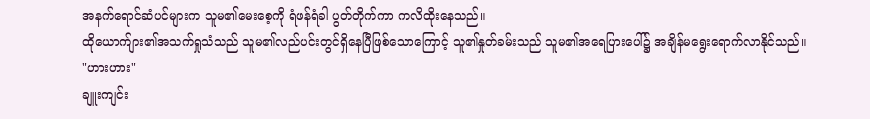အနက်ရောင်ဆံပင်များက သူမ၏မေးစေ့ကို ရံဖန်ရံခါ ပွတ်တိုက်ကာ ကလိထိုးနေသည်။
ထိုယောက်ျား၏အသက်ရှုသံသည် သူမ၏လည်ပင်းတွင်ရှိနေပြီဖြစ်သောကြောင့် သူ၏နှုတ်ခမ်းသည် သူမ၏အရေပြားပေါ်၌ အချိန်မရွေးရောက်လာနိုင်သည်။
"ဟားဟား"
ချူးကျင်း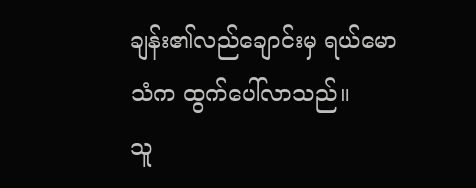ချန်း၏လည်ချောင်းမှ ရယ်မောသံက ထွက်ပေါ်လာသည်။
သူ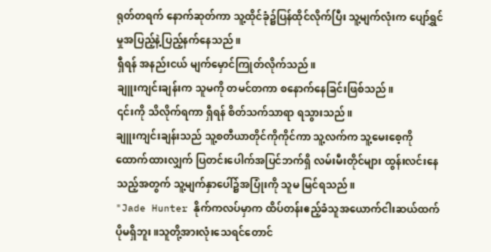ရုတ်တရက် နောက်ဆုတ်ကာ သူ့ထိုင်ခုံ၌ပြန်ထိုင်လိုက်ပြီး သူ့မျက်လုံးက ပျော်ရွှင်မှုအပြည့်နဲ့ပြည့်နက်နေသည်။
ရှီရန် အနည်းငယ် မျက်မှောင်ကြုတ်လိုက်သည်။
ချူးကျင်းချန်းက သူမကို တမင်တကာ စနောက်နေခြင်းဖြစ်သည်။
၎င်းကို သိလိုက်ရကာ ရှီရန် စိတ်သက်သာရာ ရသွားသည်။
ချူးကျင်းချန်းသည် သူ့စတီယာတိုင်ကိုကိုင်ကာ သူ့လက်က သူ့မေးစေ့ကို ထောက်ထားလျှက် ပြတင်းပေါက်အပြင်ဘက်ရှိ လမ်းမီးတိုင်များ ထွန်းလင်းနေသည့်အတွက် သူ့မျက်နှာပေါ်၌အပြုံးကို သူမ မြင်ရသည်။
"Jade Hunter နိုက်ကလပ်မှာက ထိပ်တန်းဧည့်ခံသူအယောက်ငါးဆယ်ထက်ပိုမရှိဘူး။သူတို့အားလုံးသေရင်တောင်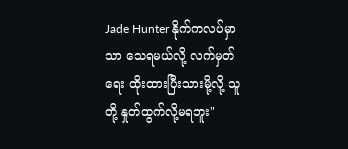Jade Hunter နိုက်ကလပ်မှာသာ သေရမယ်လို့ လက်မှတ်ရေး ထိုးထားပြီးသားမို့လို့ သူတို့ နှုတ်ထွက်လို့မရဘူး"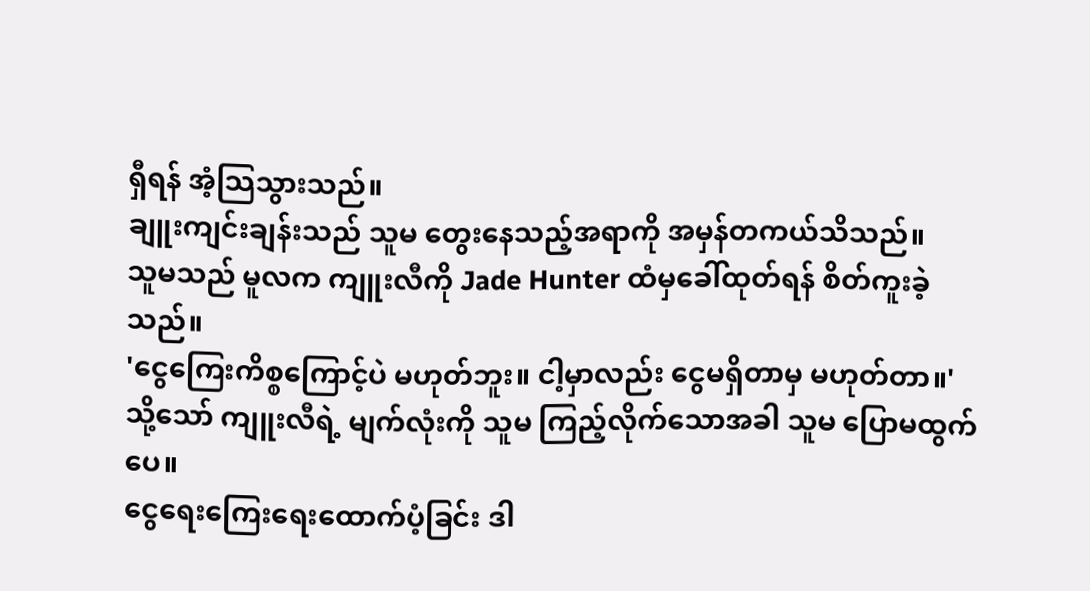ရှီရန် အံ့သြသွားသည်။
ချူးကျင်းချန်းသည် သူမ တွေးနေသည့်အရာကို အမှန်တကယ်သိသည်။
သူမသည် မူလက ကျူးလီကို Jade Hunter ထံမှခေါ်ထုတ်ရန် စိတ်ကူးခဲ့သည်။
'ငွေကြေးကိစ္စကြောင့်ပဲ မဟုတ်ဘူး။ ငါ့မှာလည်း ငွေမရှိတာမှ မဟုတ်တာ။'
သို့သော် ကျူးလီရဲ့ မျက်လုံးကို သူမ ကြည့်လိုက်သောအခါ သူမ ပြောမထွက်ပေ။
ငွေရေးကြေးရေးထောက်ပံ့ခြင်း ဒါ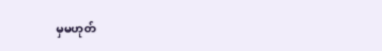မှမဟုတ်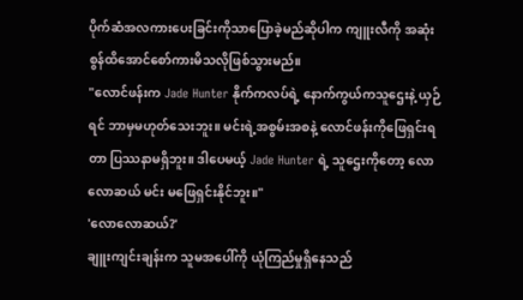ပိုက်ဆံအလကားပေးခြင်းကိုသာပြောခဲ့မည်ဆိုပါက ကျူးလီကို အဆုံးစွန်ထိအောင်စော်ကားမိသလိုဖြစ်သွားမည်။
"လောင်ဖန်းက Jade Hunter နိုက်ကလပ်ရဲ့ နောက်ကွယ်ကသူဌေးနဲ့ ယှဉ်ရင် ဘာမှမဟုတ်သေးဘူး။ မင်းရဲ့အစွမ်းအစနဲ့ လောင်ဖန်းကိုဖြေရှင်းရတာ ပြဿနာမရှိဘူး။ ဒါပေမယ့် Jade Hunter ရဲ့ သူဌေးကိုတော့ လောလောဆယ် မင်း မဖြေရှင်းနိုင်ဘူး။"
'လောလောဆယ်?'
ချူးကျင်းချန်းက သူမအပေါ်ကို ယုံကြည်မှုရှိနေသည်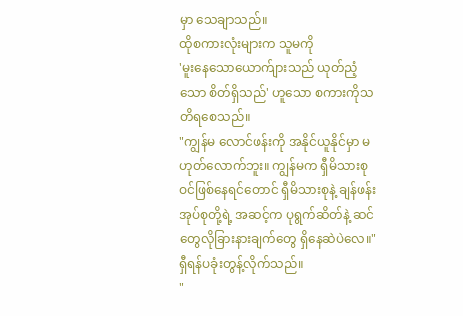မှာ သေချာသည်။
ထိုစကားလုံးများက သူမကို
'မူးနေသောယောက်ျားသည် ယုတ်ညံ့သော စိတ်ရှိသည်' ဟူသော စကားကိုသတိရစေသည်။
"ကျွန်မ လောင်ဖန်းကို အနိုင်ယူနိုင်မှာ မဟုတ်လောက်ဘူး။ ကျွန်မက ရှီမိသားစုဝင်ဖြစ်နေရင်တောင် ရှီမိသားစုနဲ့ ချန်ဖန်း အုပ်စုတို့ရဲ့ အဆင့်က ပုရွက်ဆိတ်နဲ့ ဆင်တွေလိုခြားနားချက်တွေ ရှိနေဆဲပဲလေ။" ရှီရန်ပခုံးတွန့်လိုက်သည်။
"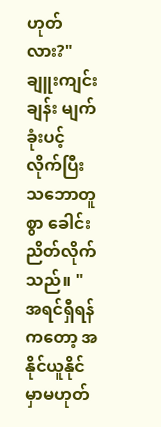ဟုတ်လား?" ချူးကျင်းချန်း မျက်ခုံးပင့်လိုက်ပြီး သဘောတူစွာ ခေါင်းညိတ်လိုက်သည်။ "အရင်ရှီရန်ကတော့ အနိုင်ယူနိုင်မှာမဟုတ်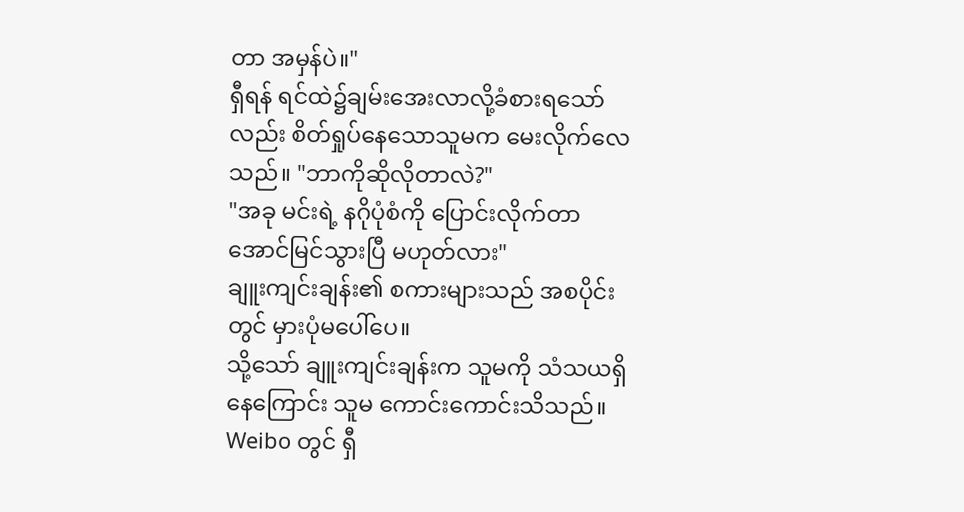တာ အမှန်ပဲ။"
ရှီရန် ရင်ထဲ၌ချမ်းအေးလာလို့ခံစားရသော်လည်း စိတ်ရှုပ်နေသောသူမက မေးလိုက်လေသည်။ "ဘာကိုဆိုလိုတာလဲ?"
"အခု မင်းရဲ့ နဂိုပုံစံကို ပြောင်းလိုက်တာ အောင်မြင်သွားပြီ မဟုတ်လား"
ချူးကျင်းချန်း၏ စကားများသည် အစပိုင်းတွင် မှားပုံမပေါ်ပေ။
သို့သော် ချူးကျင်းချန်းက သူမကို သံသယရှိနေကြောင်း သူမ ကောင်းကောင်းသိသည်။
Weibo တွင် ရှီ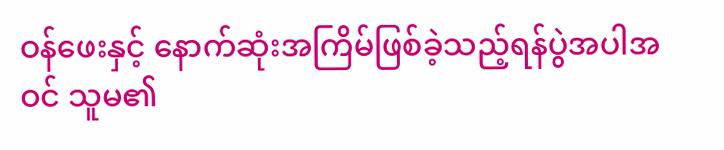ဝန်ဖေးနှင့် နောက်ဆုံးအကြိမ်ဖြစ်ခဲ့သည့်ရန်ပွဲအပါအဝင် သူမ၏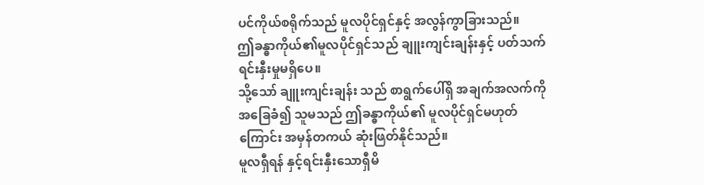ပင်ကိုယ်စရိုက်သည် မူလပိုင်ရှင်နှင့် အလွန်ကွာခြားသည်။
ဤခန္ဓာကိုယ်၏မူလပိုင်ရှင်သည် ချူးကျင်းချန်းနှင့် ပတ်သက်ရင်းနှီးမှုမရှိပေ။
သို့သော် ချူးကျင်းချန်း သည် စာရွက်ပေါ်ရှိ အချက်အလက်ကို အခြေခံ၍ သူမသည် ဤခန္ဓာကိုယ်၏ မူလပိုင်ရှင်မဟုတ်ကြောင်း အမှန်တကယ် ဆုံးဖြတ်နိုင်သည်။
မူလရှီရန် နှင့်ရင်းနှီးသောရှီမိ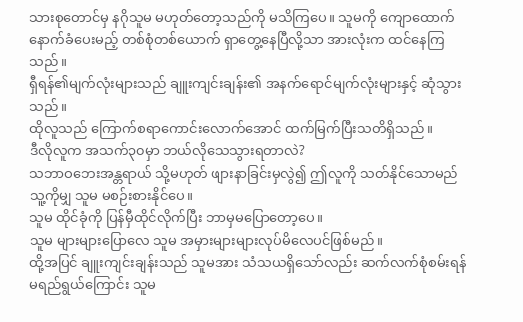သားစုတောင်မှ နဂိုသူမ မဟုတ်တော့သည်ကို မသိကြပေ။ သူမကို ကျောထောက်နောက်ခံပေးမည့် တစ်စုံတစ်ယောက် ရှာတွေ့နေပြီလို့သာ အားလုံးက ထင်နေကြသည်။
ရှီရန်၏မျက်လုံးများသည် ချူးကျင်းချန်း၏ အနက်ရောင်မျက်လုံးများနှင့် ဆုံသွားသည်။
ထိုလူသည် ကြောက်စရာကောင်းလောက်အောင် ထက်မြက်ပြီးသတိရှိသည်။
ဒီလိုလူက အသက်၃၀မှာ ဘယ်လိုသေသွားရတာလဲ?
သဘာဝဘေးအန္တရာယ် သို့မဟုတ် ဖျားနာခြင်းမှလွဲ၍ ဤလူကို သတ်နိုင်သောမည်သူ့ကိုမျှ သူမ မစဉ်းစားနိုင်ပေ။
သူမ ထိုင်ခုံကို ပြန်မှီထိုင်လိုက်ပြီး ဘာမှမပြောတော့ပေ။
သူမ များများပြောလေ သူမ အမှားများများလုပ်မိလေပင်ဖြစ်မည်။
ထို့အပြင် ချူးကျင်းချန်းသည် သူမအား သံသယရှိသော်လည်း ဆက်လက်စုံစမ်းရန် မရည်ရွယ်ကြောင်း သူမ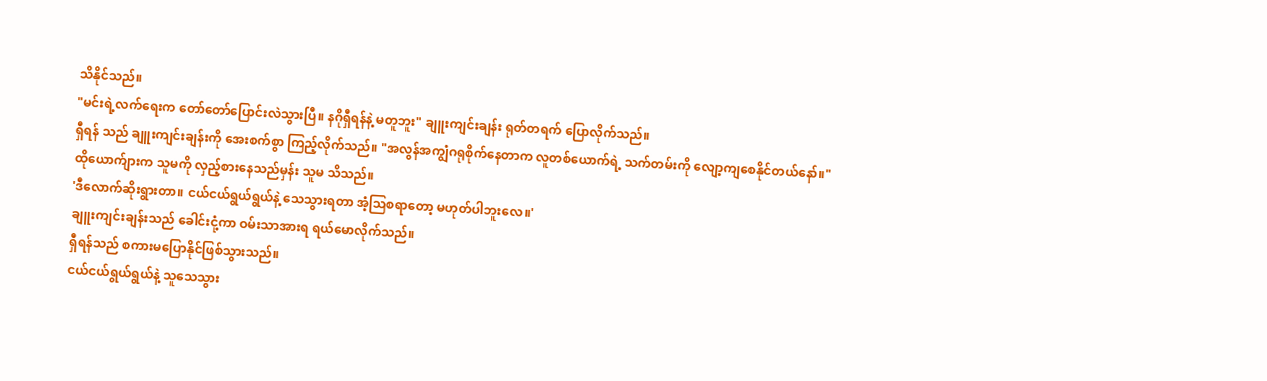သိနိုင်သည်။
"မင်းရဲ့လက်ရေးက တော်တော်ပြောင်းလဲသွားပြီ။ နဂိုရှီရန်နဲ့ မတူဘူး" ချူးကျင်းချန်း ရုတ်တရက် ပြောလိုက်သည်။
ရှီရန် သည် ချူးကျင်းချန်းကို အေးစက်စွာ ကြည့်လိုက်သည်။ "အလွန်အကျွံဂရုစိုက်နေတာက လူတစ်ယောက်ရဲ့ သက်တမ်းကို လျော့ကျစေနိုင်တယ်နော်။"
ထိုယောက်ျားက သူမကို လှည့်စားနေသည်မှန်း သူမ သိသည်။
'ဒီလောက်ဆိုးရွားတာ။ ငယ်ငယ်ရွယ်ရွယ်နဲ့ သေသွားရတာ အံ့သြစရာတော့ မဟုတ်ပါဘူးလေ။'
ချူးကျင်းချန်းသည် ခေါင်းငုံ့ကာ ဝမ်းသာအားရ ရယ်မောလိုက်သည်။
ရှီရန်သည် စကားမပြောနိုင်ဖြစ်သွားသည်။
ငယ်ငယ်ရွယ်ရွယ်နဲ့ သူသေသွား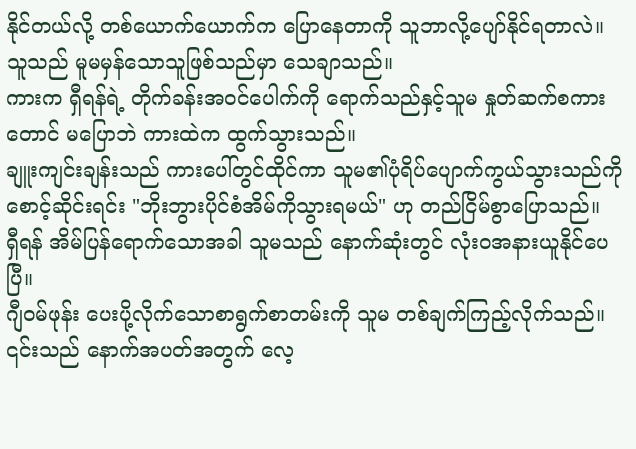နိုင်တယ်လို့ တစ်ယောက်ယောက်က ပြောနေတာကို သူဘာလို့ပျော်နိုင်ရတာလဲ။
သူသည် မူမမှန်သောသူဖြစ်သည်မှာ သေချာသည်။
ကားက ရှီရန်ရဲ့ တိုက်ခန်းအဝင်ပေါက်ကို ရောက်သည်နှင့်သူမ နှုတ်ဆက်စကားတောင် မပြောဘဲ ကားထဲက ထွက်သွားသည်။
ချူးကျင်းချန်းသည် ကားပေါ်တွင်ထိုင်ကာ သူမ၏ပုံရိပ်ပျောက်ကွယ်သွားသည်ကို စောင့်ဆိုင်းရင်း "ဘိုးဘွားပိုင်စံအိမ်ကိုသွားရမယ်" ဟု တည်ငြိမ်စွာပြောသည်။
ရှီရန် အိမ်ပြန်ရောက်သောအခါ သူမသည် နောက်ဆုံးတွင် လုံး၀အနားယူနိုင်ပေပြီ။
ဂျီဝမ်ဖုန်း ပေးပို့လိုက်သောစာရွက်စာတမ်းကို သူမ တစ်ချက်ကြည့်လိုက်သည်။
၎င်းသည် နောက်အပတ်အတွက် လေ့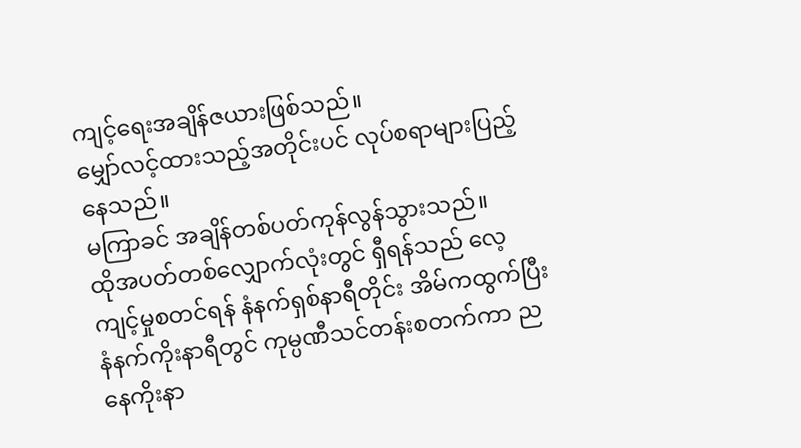ကျင့်ရေးအချိန်ဇယားဖြစ်သည်။
မျှော်လင့်ထားသည့်အတိုင်းပင် လုပ်စရာများပြည့်နေသည်။
မကြာခင် အချိန်တစ်ပတ်ကုန်လွန်သွားသည်။
ထိုအပတ်တစ်လျှောက်လုံးတွင် ရှီရန်သည် လေ့ကျင့်မှုစတင်ရန် နံနက်ရှစ်နာရီတိုင်း အိမ်ကထွက်ပြီး နံနက်ကိုးနာရီတွင် ကုမ္ပဏီသင်တန်းစတက်ကာ ညနေကိုးနာ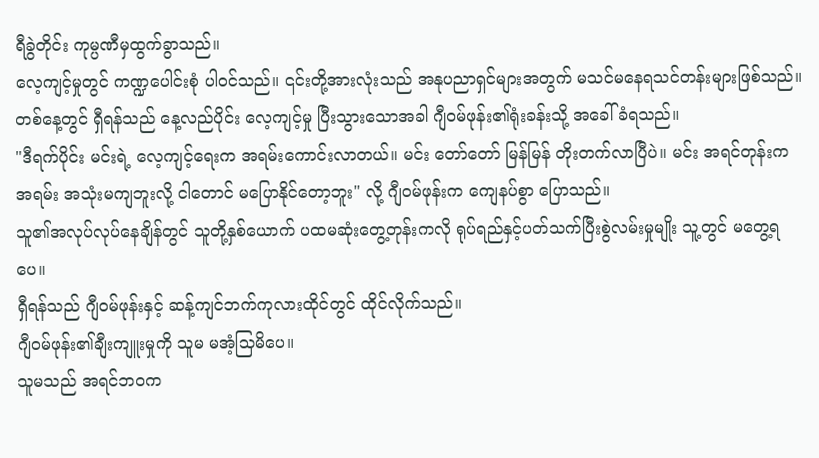ရီခွဲတိုင်း ကုမ္ပဏီမှထွက်ခွာသည်။
လေ့ကျင့်မှုတွင် ကဏ္ဍပေါင်းစုံ ပါဝင်သည်။ ၎င်းတို့အားလုံးသည် အနုပညာရှင်များအတွက် မသင်မနေရသင်တန်းများဖြစ်သည်။
တစ်နေ့တွင် ရှီရန်သည် နေ့လည်ပိုင်း လေ့ကျင့်မှု ပြီးသွားသောအခါ ဂျီဝမ်ဖုန်း၏ရုံးခန်းသို့ အခေါ်ခံရသည်။
"ဒီရက်ပိုင်း မင်းရဲ့ လေ့ကျင့်ရေးက အရမ်းကောင်းလာတယ်။ မင်း တော်တော် မြန်မြန် တိုးတက်လာပြီပဲ။ မင်း အရင်တုန်းက အရမ်း အသုံးမကျဘူးလို့ ငါတောင် မပြောနိုင်တော့ဘူး" လို့ ဂျီဝမ်ဖုန်းက ကျေနပ်စွာ ပြောသည်။
သူ၏အလုပ်လုပ်နေချိန်တွင် သူတို့နှစ်ယောက် ပထမဆုံးတွေ့တုန်းကလို ရုပ်ရည်နှင့်ပတ်သက်ပြီးစွဲလမ်းမှုမျိုး သူ့တွင် မတွေ့ရပေ။
ရှီရန်သည် ဂျီဝမ်ဖုန်းနှင့် ဆန့်ကျင်ဘက်ကုလားထိုင်တွင် ထိုင်လိုက်သည်။
ဂျီဝမ်ဖုန်း၏ချီးကျူးမှုကို သူမ မအံ့သြမိပေ။
သူမသည် အရင်ဘဝက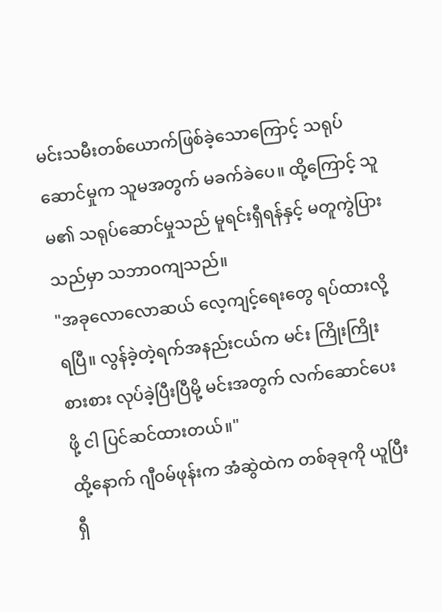မင်းသမီးတစ်ယောက်ဖြစ်ခဲ့သောကြောင့် သရုပ်ဆောင်မှုက သူမအတွက် မခက်ခဲပေ။ ထို့ကြောင့် သူမ၏ သရုပ်ဆောင်မှုသည် မူရင်းရှီရန်နှင့် မတူကွဲပြားသည်မှာ သဘာဝကျသည်။
"အခုလောလောဆယ် လေ့ကျင့်ရေးတွေ ရပ်ထားလို့ရပြီ။ လွန်ခဲ့တဲ့ရက်အနည်းငယ်က မင်း ကြိုးကြိုးစားစား လုပ်ခဲ့ပြီးပြီမို့ မင်းအတွက် လက်ဆောင်ပေးဖို့ ငါ ပြင်ဆင်ထားတယ်။"
ထို့နောက် ဂျီဝမ်ဖုန်းက အံဆွဲထဲက တစ်ခုခုကို ယူပြီး ရှီ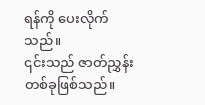ရန်ကို ပေးလိုက်သည်။
၎င်းသည် ဇာတ်ညွှန်းတစ်ခုဖြစ်သည်။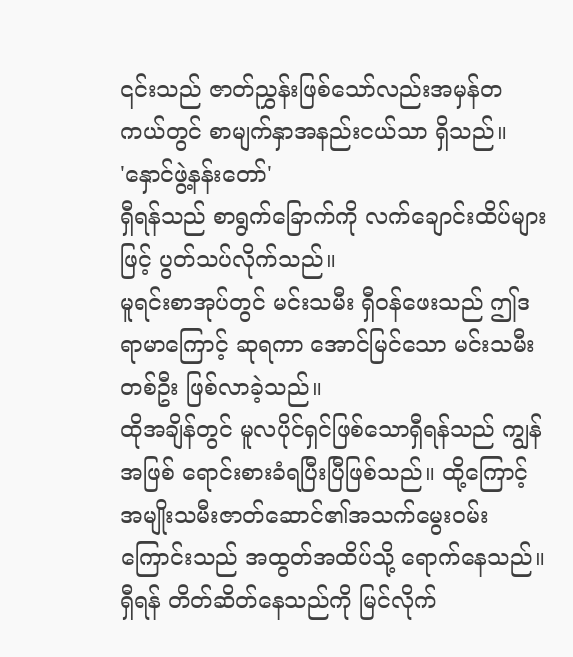၎င်းသည် ဇာတ်ညွှန်းဖြစ်သော်လည်းအမှန်တကယ်တွင် စာမျက်နှာအနည်းငယ်သာ ရှိသည်။
'နှောင်ဖွဲ့နန်းတော်'
ရှီရန်သည် စာရွက်ခြောက်ကို လက်ချောင်းထိပ်များဖြင့် ပွတ်သပ်လိုက်သည်။
မူရင်းစာအုပ်တွင် မင်းသမီး ရှီဝန်ဖေးသည် ဤဒရာမာကြောင့် ဆုရကာ အောင်မြင်သော မင်းသမီးတစ်ဦး ဖြစ်လာခဲ့သည်။
ထိုအချိန်တွင် မူလပိုင်ရှင်ဖြစ်သောရှီရန်သည် ကျွန်အဖြစ် ရောင်းစားခံရပြီးပြီဖြစ်သည်။ ထို့ကြောင့် အမျိုးသမီးဇာတ်ဆောင်၏အသက်မွေးဝမ်းကြောင်းသည် အထွတ်အထိပ်သို့ ရောက်နေသည်။
ရှီရန် တိတ်ဆိတ်နေသည်ကို မြင်လိုက်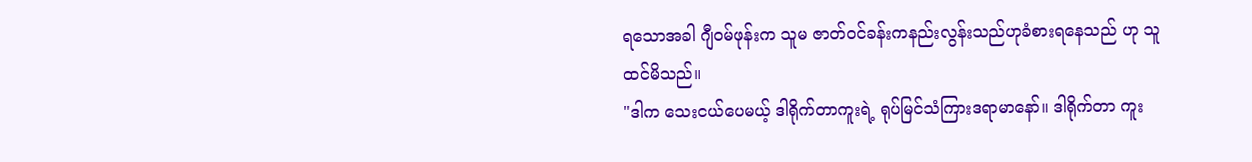ရသောအခါ ဂျီဝမ်ဖုန်းက သူမ ဇာတ်ဝင်ခန်းကနည်းလွန်းသည်ဟုခံစားရနေသည် ဟု သူ ထင်မိသည်။
"ဒါက သေးငယ်ပေမယ့် ဒါရိုက်တာကူးရဲ့ ရုပ်မြင်သံကြားဒရာမာနော်။ ဒါရိုက်တာ ကူး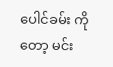ပေါင်ခမ်း ကိုတော့ မင်း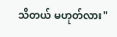သိတယ် မဟုတ်လား"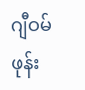ဂျီဝမ်ဖုန်း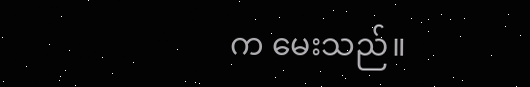က မေးသည်။